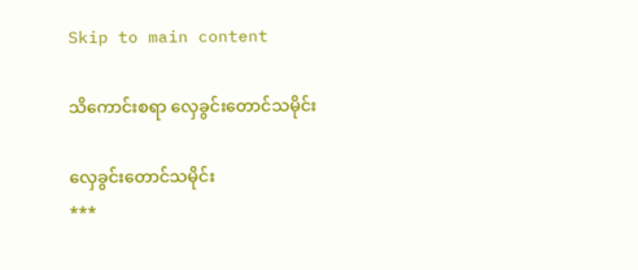Skip to main content

သိကောင်းစရာ လှေခွင်းတောင်သမိုင်း

လှေခွင်းတောင်သမိုင်း
***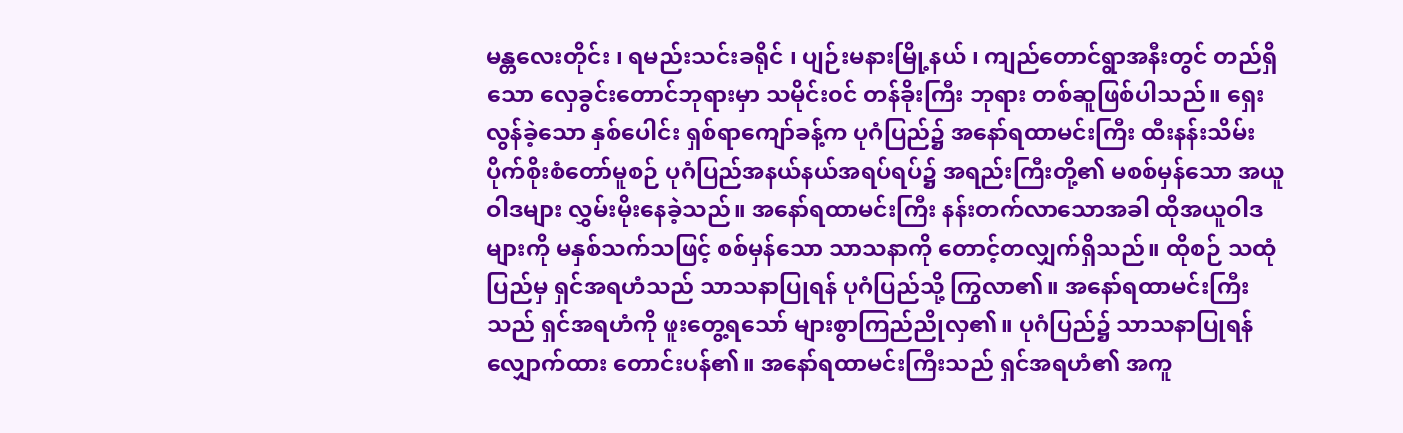မန္တလေးတိုင်း ၊ ရမည်းသင်းခရိုင် ၊ ပျဉ်းမနားမြို့နယ် ၊ ကျည်တောင်ရွာအနီးတွင် တည်ရှိသော လှေခွင်းတောင်ဘုရားမှာ သမိုင်း၀င် တန်ခိုးကြီး ဘုရား တစ်ဆူဖြစ်ပါသည်။ ရှေးလွန်ခဲ့သော နှစ်ပေါင်း ရှစ်ရာကျော်ခန့်က ပုဂံပြည်၌ အနော်ရထာမင်းကြီး ထီးနန်းသိမ်းပိုက်စိုးစံတော်မူစဉ် ပုဂံပြည်အနယ်နယ်အရပ်ရပ်၌ အရည်းကြီးတို့၏ မစစ်မှန်သော အယူဝါဒများ လွှမ်းမိုးနေခဲ့သည်။ အနော်ရထာမင်းကြီး နန်းတက်လာသောအခါ ထိုအယူဝါဒများကို မနှစ်သက်သဖြင့် စစ်မှန်သော သာသနာကို တောင့်တလျှက်ရှိသည်။ ထိုစဉ် သထုံပြည်မှ ရှင်အရဟံသည် သာသနာပြုရန် ပုဂံပြည်သို့ ကြွလာ၏။ အနော်ရထာမင်းကြီးသည် ရှင်အရဟံကို ဖူးတွေ့ရသော် များစွာကြည်ညိုလှ၏။ ပုဂံပြည်၌ သာသနာပြုရန် လျှောက်ထား တောင်းပန်၏။ အနော်ရထာမင်းကြီးသည် ရှင်အရဟံ၏ အကူ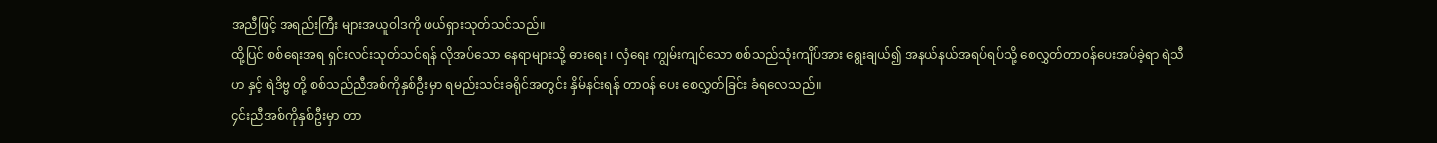အညီဖြင့် အရည်းကြီး များအယူဝါဒကို ဖယ်ရှားသုတ်သင်သည်။
ထို့ပြင် စစ်ရေးအရ ရှင်းလင်းသုတ်သင်ရန် လိုအပ်သော နေရာများသို့ ဓားရေး ၊ လှံရေး ကျွမ်းကျင်သော စစ်သည်သုံးကျိပ်အား ရွေးချယ်၍ အနယ်နယ်အရပ်ရပ်သို့ စေလွှတ်တာ၀န်ပေးအပ်ခဲ့ရာ ရဲသီဟ နှင့် ရဲဒိဗ္ဗ တို့ စစ်သည်ညီအစ်ကိုနှစ်ဦးမှာ ရမည်းသင်းခရိုင်အတွင်း နှိမ်နင်းရန် တာ၀န် ပေး စေလွှတ်ခြင်း ခံရလေသည်။
၄င်းညီအစ်ကိုနှစ်ဦးမှာ တာ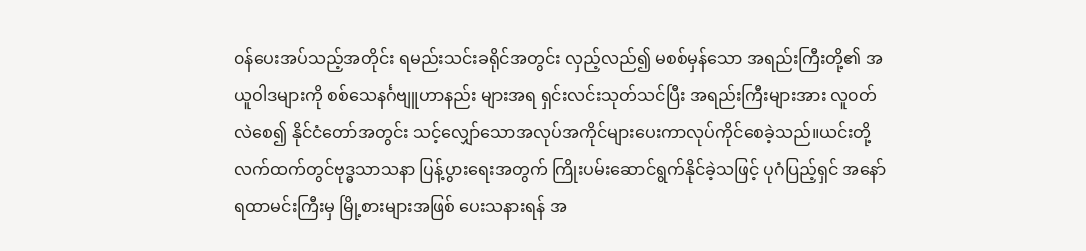၀န်ပေးအပ်သည့်အတိုင်း ရမည်းသင်းခရိုင်အတွင်း လှည့်လည်၍ မစစ်မှန်သော အရည်းကြီးတို့၏ အယူဝါဒများကို စစ်သေနင်္ဂဗျူဟာနည်း များအရ ရှင်းလင်းသုတ်သင်ပြီး အရည်းကြီးများအား လူ၀တ်လဲစေ၍ နိုင်ငံတော်အတွင်း သင့်လျှော်သောအလုပ်အကိုင်များပေးကာလုပ်ကိုင်စေခဲ့သည်။ယင်းတို့လက်ထက်တွင်ဗုဒ္ဓသာသနာ ပြန့်ပွားရေးအတွက် ကြိုးပမ်းဆောင်ရွက်နိုင်ခဲ့သဖြင့် ပုဂံပြည့်ရှင် အနော်ရထာမင်းကြီးမှ မြို့စားများအဖြစ် ပေးသနားရန် အ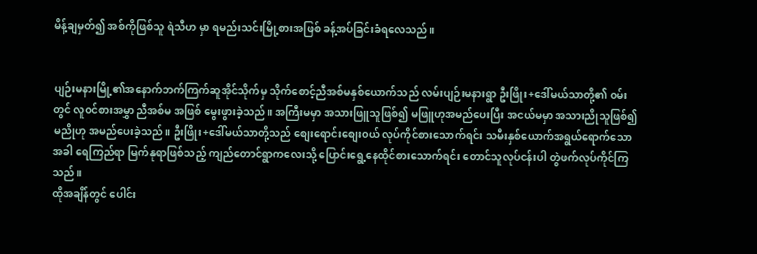မိန့်ချမှတ်၍ အစ်ကိုဖြစ်သူ ရဲသီဟ မှာ ရမည်းသင်းမြို့စားအဖြစ် ခန့်အပ်ခြင်းခံရလေသည်။


ပျဉ်းမနားမြို့၏အနောက်ဘက်ကြက်ဆူအိုင်သိုက်မှ သိုက်စောင့်ညီအစ်မနှစ်ယောက်သည် လမ်းပျဉ်းမနားရွာ ဦးဖြိုး+ဒေါ်မယ်သာတို့၏ ၀မ်းတွင် လူ၀င်စားအမွှာ ညီအစ်မ အဖြစ် မွေးဖွားခဲ့သည်။ အကြီးမမှာ အသားဖြူသူဖြစ်၍ မဖြူဟုအမည်ပေးပြီး အငယ်မမှာ အသားညိုသူဖြစ်၍ မညိုဟု အမည်ပေးခဲ့သည်။ ဦးဖြိုး+ဒေါ်မယ်သာတို့သည် စျေးရောင်းစျေး၀ယ် လုပ်ကိုင်စားသောက်ရင်း သမီးနှစ်ယောက်အရွယ်ရောက်သောအခါ ရေကြည်ရာ မြက်နုရာဖြစ်သည့် ကျည်တောင်ရွာကလေးသို့ ပြောင်းရွေ့နေထိုင်စားသောက်ရင်း တောင်သူလုပ်ငန်းပါ တွဲဖက်လုပ်ကိုင်ကြသည်။
ထိုအချိန်တွင် ပေါင်း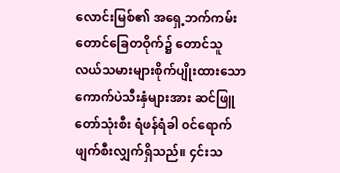လောင်းမြစ်၏ အရှေ့ဘက်ကမ်းတောင်ခြေတဝိုက်၌ တောင်သူလယ်သမားများစိုက်ပျိုးထားသော ကောက်ပဲသီးနှံများအား ဆင်ဖြူတော်သုံးစီး ရံဖန်ရံခါ ၀င်ရောက်ဖျက်စီးလျှက်ရှိသည်။ ၄င်းသ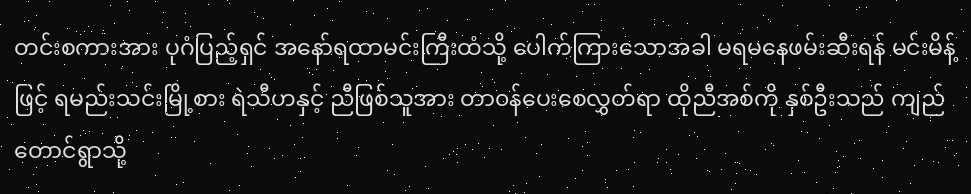တင်းစကားအား ပုဂံပြည့်ရှင် အနော်ရထာမင်းကြီးထံသို့ ပေါက်ကြားသောအခါ မရမနေဖမ်းဆီးရန် မင်းမိန့်ဖြင့် ရမည်းသင်းမြို့စား ရဲသီဟနှင့် ညီဖြစ်သူအား တာ၀န်ပေးစေလွှတ်ရာ ထိုညီအစ်ကို နှစ်ဦးသည် ကျည်တောင်ရွာသို့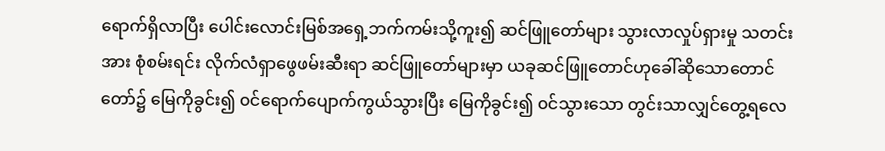ရောက်ရှိလာပြီး ပေါင်းလောင်းမြစ်အရှေ့ဘက်ကမ်းသို့ကူး၍ ဆင်ဖြူတော်များ သွားလာလှုပ်ရှားမှု သတင်းအား စုံစမ်းရင်း လိုက်လံရှာဖွေဖမ်းဆီးရာ ဆင်ဖြူတော်များမှာ ယခုဆင်ဖြူတောင်ဟုခေါ်ဆိုသောတောင်တော်၌ မြေကိုခွင်း၍ ၀င်ရောက်ပျောက်ကွယ်သွားပြီး မြေကိုခွင်း၍ ၀င်သွားသော တွင်းသာလျှင်တွေ့ရလေ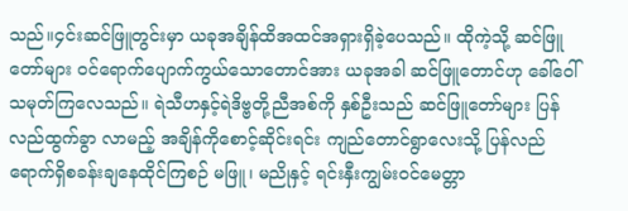သည်။၄င်းဆင်ဖြူတွင်းမှာ ယခုအချိန်ထိအထင်အရှားရှိခဲ့ပေသည်။ ထိုကဲ့သို့ ဆင်ဖြူတော်များ ၀င်ရောက်ပျောက်ကွယ်သောတောင်အား ယခုအခါ ဆင်ဖြူတောင်ဟု ခေါ်ဝေါ်သမုတ်ကြလေသည်။ ရဲသီဟနှင့်ရဲဒိဗ္ဗတို့ညီအစ်ကို နှစ်ဦးသည် ဆင်ဖြူတော်များ ပြန်လည်ထွက်ခွာ လာမည့် အချိန်ကိုစောင့်ဆိုင်းရင်း ကျည်တောင်ရွာလေးသို့ ပြန်လည်ရောက်ရှိစခန်းချနေထိုင်ကြစဉ် မဖြူ၊ မညိုနှင့် ရင်းနှီးကျွမ်း၀င်မေတ္တာ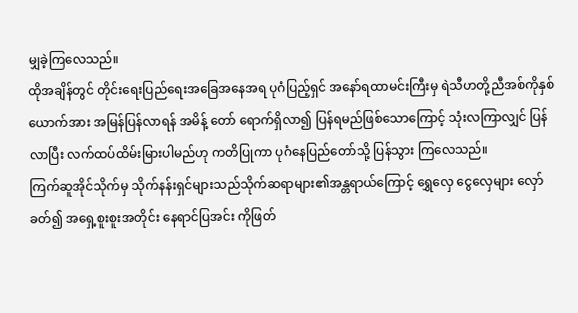မျှခဲ့ကြလေသည်။
ထိုအချိန်တွင် တိုင်းရေးပြည်ရေးအခြေအနေအရ ပုဂံပြည့်ရှင် အနော်ရထာမင်းကြီးမှ ရဲသီဟတို့ညီအစ်ကိုနှစ်ယောက်အား အမြန်ပြန်လာရန် အမိန့် တော် ရောက်ရှိလာ၍ ပြန်ရမည်ဖြစ်သောကြောင့် သုံးလကြာလျှင် ပြန်လာပြီး လက်ထပ်ထိမ်းမြားပါမည်ဟု ကတိပြုကာ ပုဂံနေပြည်တော်သို့ ပြန်သွား ကြလေသည်။
ကြက်ဆူအိုင်သိုက်မှ သိုက်နန်းရှင်များသည်သိုက်ဆရာများ၏အန္တရာယ်ကြောင့် ရွှေလှေ ငွေလှေများ လှော်ခတ်၍ အရှေ့စူးစူးအတိုင်း နေရာင်ပြအင်း ကိုဖြတ်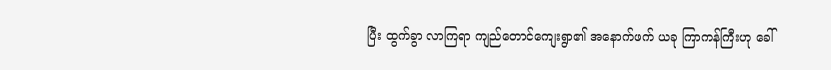ပြီး ထွက်ခွာ လာကြရာ ကျည်တောင်ကျေးရွာ၏ အနောက်ဖက် ယခု ကြာကန်ကြီးဟု ခေါ်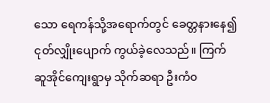သော ရေကန်သို့အရောက်တွင် ခေတ္တနားနေ၍ ငုတ်လျှိုးပျောက် ကွယ်ခဲ့လေသည်။ ကြက်ဆူအိုင်ကျေးရွာမှ သိုက်ဆရာ ဦးကံ၀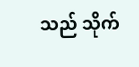သည် သိုက်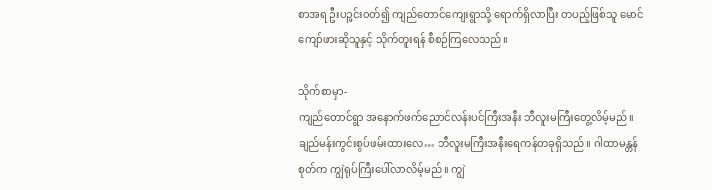စာအရ ဦးပဉ္ဖင်း၀တ်၍ ကျည်တောင်ကျေးရွာသို့ ရောက်ရှိလာပြီး တပည့်ဖြစ်သူ မောင်ကျော်ဖားဆိုသူနှင့် သိုက်တူးရန် စီစဉ်ကြလေသည်။

သိုက်စာမှာ-
ကျည်တောင်ရွာ အနောက်ဖက်ညောင်လန်းပင်ကြီးအနီး ဘီလူးမကြီးတွေ့လိမ့်မည်။ ချည်မန်းကွင်းစွပ်ဖမ်းထားလေ… ဘီလူးမကြီးအနီးရေကန်တခုရှိသည်။ ဂါထာမန္တန်စုတ်က ကျွဲရုပ်ကြီးပေါ်လာလိမ့်မည်။ ကျွဲ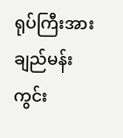ရုပ်ကြီးအား ချည်မန်းကွင်း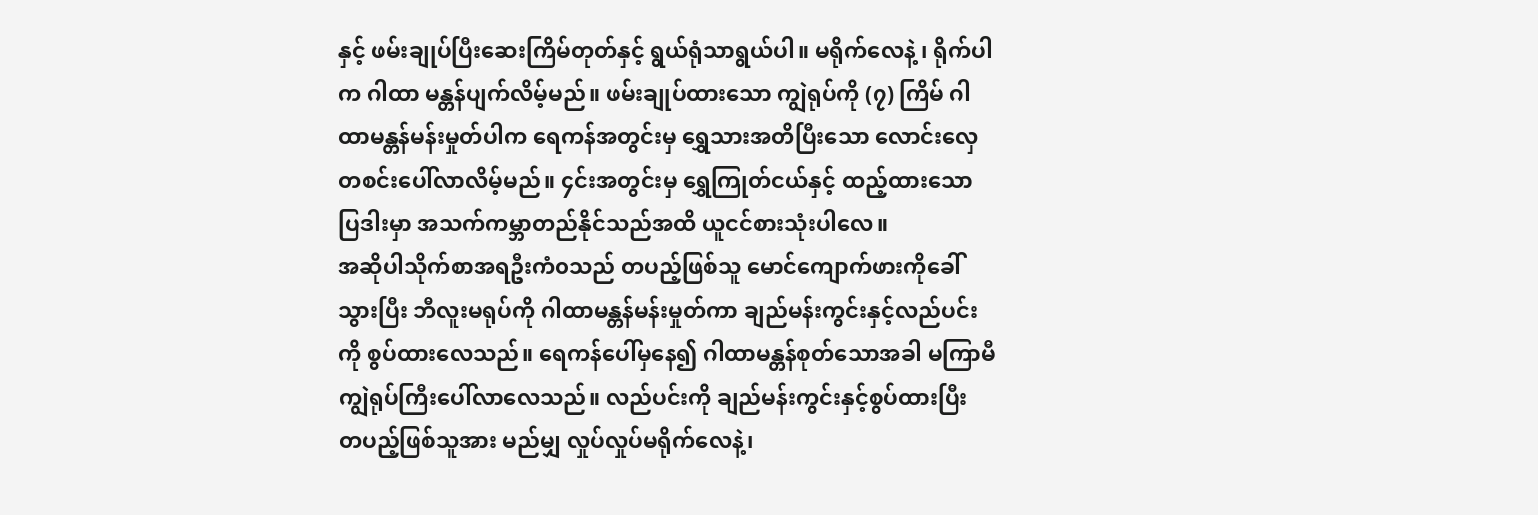နှင့် ဖမ်းချုပ်ပြီးဆေးကြိမ်တုတ်နှင့် ရွယ်ရုံသာရွယ်ပါ။ မရိုက်လေနဲ့ ၊ ရိုက်ပါက ဂါထာ မန္တန်ပျက်လိမ့်မည်။ ဖမ်းချုပ်ထားသော ကျွဲရုပ်ကို (၇) ကြိမ် ဂါထာမန္တန်မန်းမှုတ်ပါက ရေကန်အတွင်းမှ ရွှေသားအတိပြီးသော လောင်းလှေတစင်းပေါ်လာလိမ့်မည်။ ၄င်းအတွင်းမှ ရွှေကြုတ်ငယ်နှင့် ထည့်ထားသော ပြဒါးမှာ အသက်ကမ္ဘာတည်နိုင်သည်အထိ ယူငင်စားသုံးပါလေ။
အဆိုပါသိုက်စာအရဦးကံ၀သည် တပည့်ဖြစ်သူ မောင်ကျောက်ဖားကိုခေါ်သွားပြီး ဘီလူးမရုပ်ကို ဂါထာမန္တန်မန်းမှုတ်ကာ ချည်မန်းကွင်းနှင့်လည်ပင်း ကို စွပ်ထားလေသည်။ ရေကန်ပေါ်မှနေ၍ ဂါထာမန္တန်စုတ်သောအခါ မကြာမီ ကျွဲရုပ်ကြီးပေါ်လာလေသည်။ လည်ပင်းကို ချည်မန်းကွင်းနှင့်စွပ်ထားပြီး တပည့်ဖြစ်သူအား မည်မျှ လှုပ်လှုပ်မရိုက်လေနဲ့၊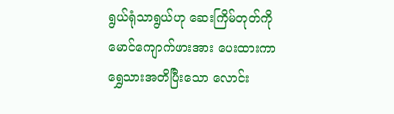ရွယ်ရုံသာရွယ်ဟု ဆေးကြိမ်တုတ်ကို မောင်ကျောက်ဖားအား ပေးထားကာ ရွှေသားအတိပြီးသော လောင်း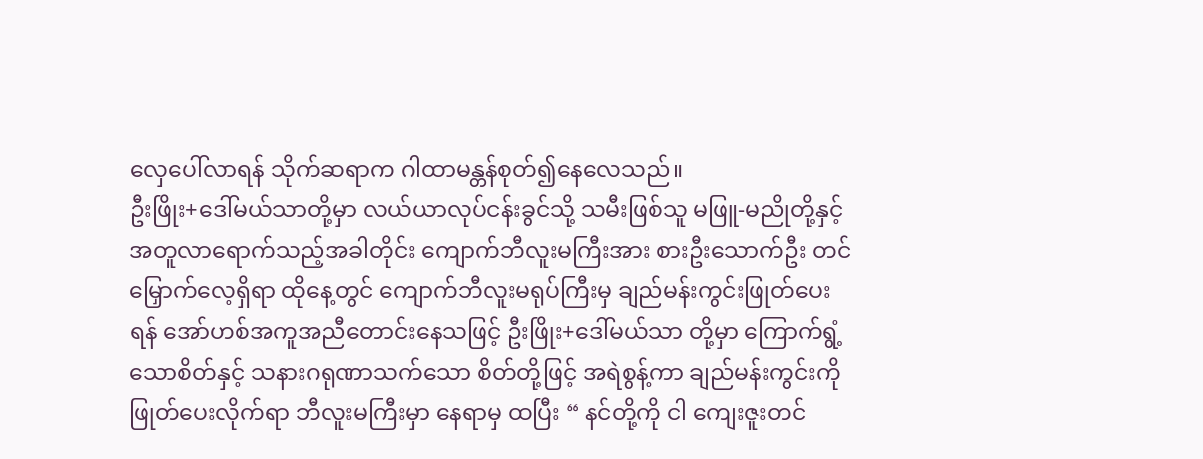လှေပေါ်လာရန် သိုက်ဆရာက ဂါထာမန္တန်စုတ်၍နေလေသည်။
ဦးဖြိုး+ဒေါ်မယ်သာတို့မှာ လယ်ယာလုပ်ငန်းခွင်သို့ သမီးဖြစ်သူ မဖြူ-မညိုတို့နှင့်အတူလာရောက်သည့်အခါတိုင်း ကျောက်ဘီလူးမကြီးအား စားဦးသောက်ဦး တင်မြှောက်လေ့ရှိရာ ထိုနေ့တွင် ကျောက်ဘီလူးမရုပ်ကြီးမှ ချည်မန်းကွင်းဖြုတ်ပေးရန် အော်ဟစ်အကူအညီတောင်းနေသဖြင့် ဦးဖြိုး+ဒေါ်မယ်သာ တို့မှာ ကြောက်ရွံ့သောစိတ်နှင့် သနားဂရုဏာသက်သော စိတ်တို့ဖြင့် အရဲစွန့်ကာ ချည်မန်းကွင်းကို ဖြုတ်ပေးလိုက်ရာ ဘီလူးမကြီးမှာ နေရာမှ ထပြီး “ နင်တို့ကို ငါ ကျေးဇူးတင်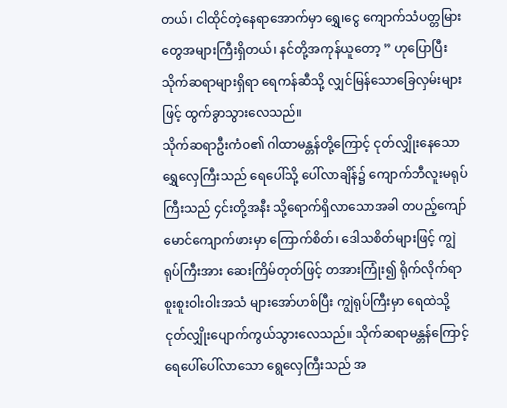တယ်၊ ငါထိုင်တဲ့နေရာအောက်မှာ ရွှေ၊ငွေ ကျောက်သံပတ္တမြားတွေအများကြီးရှိတယ်၊ နင်တို့အကုန်ယူတော့ ” ဟုပြောပြီး သိုက်ဆရာများရှိရာ ရေကန်ဆီသို့ လျှင်မြန်သောခြေလှမ်းများဖြင့် ထွက်ခွာသွားလေသည်။
သိုက်ဆရာဦးကံ၀၏ ဂါထာမန္တန်တို့ကြောင့် ငုတ်လျှိုးနေသော ရွှေလှေကြီးသည် ရေပေါ်သို့ ပေါ်လာချိန်၌ ကျောက်ဘီလူးမရုပ်ကြီးသည် ၄င်းတို့အနီး သို့ရောက်ရှိလာသောအခါ တပည့်ကျော် မောင်ကျောက်ဖားမှာ ကြောက်စိတ်၊ ဒေါသစိတ်များဖြင့် ကျွဲရုပ်ကြီးအား ဆေးကြိမ်တုတ်ဖြင့် တအားကြုံး၍ ရိုက်လိုက်ရာ စူးစူးဝါးဝါးအသံ များအော်ဟစ်ပြီး ကျွဲရုပ်ကြီးမှာ ရေထဲသို့ ငုတ်လျှိုးပျောက်ကွယ်သွားလေသည်။ သိုက်ဆရာမန္တန်ကြောင့် ရေပေါ်ပေါ်လာသော ရွေလှေကြီးသည် အ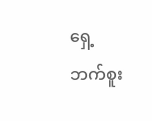ရှေ့ဘက်စူး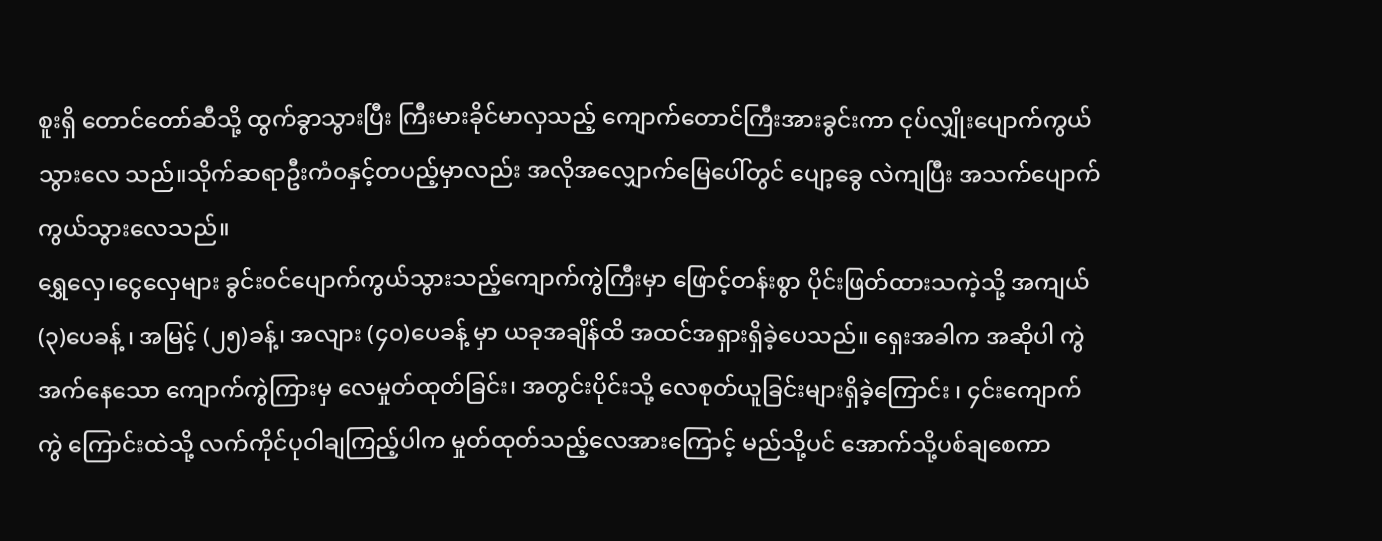စူးရှိ တောင်တော်ဆီသို့ ထွက်ခွာသွားပြီး ကြီးမားခိုင်မာလှသည့် ကျောက်တောင်ကြီးအားခွင်းကာ ငုပ်လျှိုးပျောက်ကွယ်သွားလေ သည်။သိုက်ဆရာဦးကံ၀နှင့်တပည့်မှာလည်း အလိုအလျှောက်မြေပေါ်တွင် ပျော့ခွေ လဲကျပြီး အသက်ပျောက်ကွယ်သွားလေသည်။
ရွှေလှေ၊ငွေလှေများ ခွင်း၀င်ပျောက်ကွယ်သွားသည့်ကျောက်ကွဲကြီးမှာ ဖြောင့်တန်းစွာ ပိုင်းဖြတ်ထားသကဲ့သို့ အကျယ် (၃)ပေခန့် ၊ အမြင့် (၂၅)ခန့်၊ အလျား (၄၀)ပေခန့် မှာ ယခုအချိန်ထိ အထင်အရှားရှိခဲ့ပေသည်။ ရှေးအခါက အဆိုပါ ကွဲအက်နေသော ကျောက်ကွဲကြားမှ လေမှုတ်ထုတ်ခြင်း၊ အတွင်းပိုင်းသို့ လေစုတ်ယူခြင်းများရှိခဲ့ကြောင်း ၊ ၄င်းကျောက်ကွဲ ကြောင်းထဲသို့ လက်ကိုင်ပုဝါချကြည့်ပါက မှုတ်ထုတ်သည့်လေအားကြောင့် မည်သို့ပင် အောက်သို့ပစ်ချစေကာ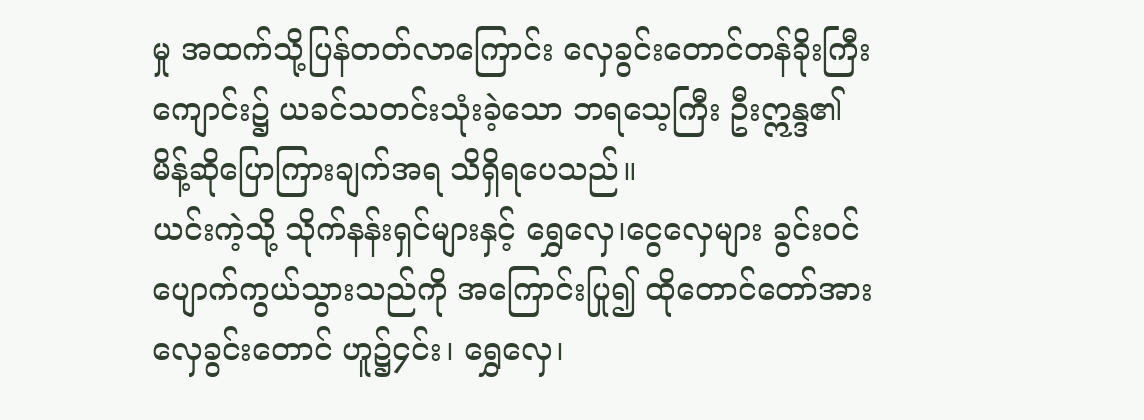မှု အထက်သို့ပြန်တတ်လာကြောင်း လှေခွင်းတောင်တန်ခိုးကြီးကျောင်း၌ ယခင်သတင်းသုံးခဲ့သော ဘရသေ့ကြီး ဦးဣန္ဒ၏ မိန့်ဆိုပြောကြားချက်အရ သိရှိရပေသည်။
ယင်းကဲ့သို့ သိုက်နန်းရှင်များနှင့် ရွှေလှေ၊ငွေလှေများ ခွင်း၀င်ပျောက်ကွယ်သွားသည်ကို အကြောင်းပြု၍ ထိုတောင်တော်အား လှေခွင်းတောင် ဟူ၌၄င်း၊ ရွှေလှေ၊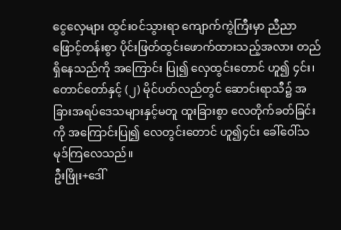ငွေလှေများ ထွင်း၀င်သွားရာ ကျောက်ကွဲကြီးမှာ ညီညာဖြောင့်တန်းစွာ ပိုင်းဖြတ်ထွင်းဖောက်ထားသည့်အလား တည်ရှိနေသည်ကို အကြောင်း ပြု၍ လှေထွင်းတောင် ဟူ၍ ၄င်း၊ တောင်တော်နှင့် (၂) မိုင်ပတ်လည်တွင် ဆောင်းရာသီ၌ အခြားအရပ်ဒေသများနှင့်မတူ ထူးခြားစွာ လေတိုက်ခတ်ခြင်းကို အကြောင်းပြု၍ လေတွင်းတောင် ဟူ၍၄င်း ခေါ်ဝေါ်သမုဒ်ကြလေသည်။
ဦးဖြိုး+ဒေါ်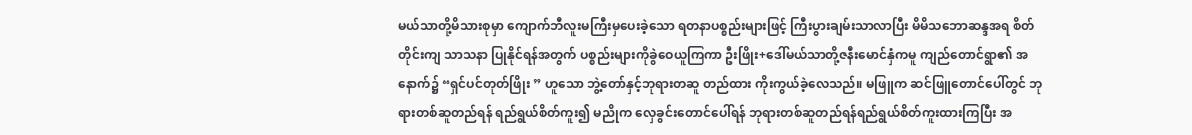မယ်သာတို့မိသားစုမှာ ကျောက်ဘီလူးမကြီးမှပေးခဲ့သော ရတနာပစ္စည်းများဖြင့် ကြီးပွားချမ်းသာလာပြီး မိမိသဘောဆန္ဒအရ စိတ်တိုင်းကျ သာသနာ ပြုနိုင်ရန်အတွက် ပစ္စည်းများကိုခွဲဝေယူကြကာ ဦးဖြိုး+ဒေါ်မယ်သာတို့ဇနီးမောင်နှံကမူ ကျည်တောင်ရွာ၏ အနောက်၌ “ရှင်ပင်တုတ်ဖြိုး ” ဟူသော ဘွဲ့တော်နှင့်ဘုရားတဆူ တည်ထား ကိုးကွယ်ခဲ့လေသည်။ မဖြူက ဆင်ဖြူတောင်ပေါ်တွင် ဘုရားတစ်ဆူတည်ရန် ရည်ရွယ်စိတ်ကူး၍ မညိုက လှေခွင်းတောင်ပေါ်ရန် ဘုရားတစ်ဆူတည်ရန်ရည်ရွယ်စိတ်ကူးထားကြပြီး အ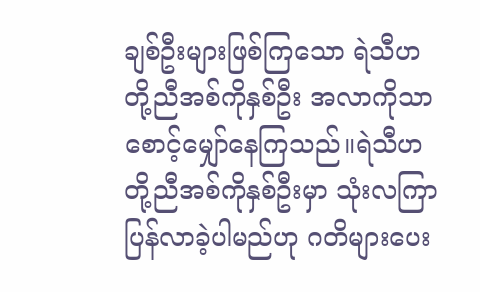ချစ်ဦးများဖြစ်ကြသော ရဲသီဟတို့ညီအစ်ကိုနှစ်ဦး အလာကိုသာ စောင့်မျှော်နေကြသည်။ရဲသီဟတို့ညီအစ်ကိုနှစ်ဦးမှာ သုံးလကြာပြန်လာခဲ့ပါမည်ဟု ဂတိများပေး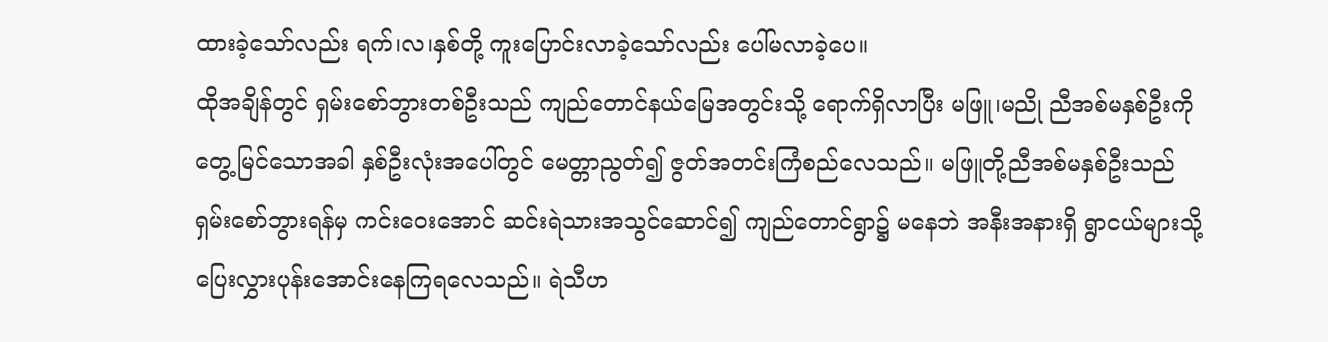ထားခဲ့သော်လည်း ရက်၊လ၊နှစ်တို့ ကူးပြောင်းလာခဲ့သော်လည်း ပေါ်မလာခဲ့ပေ။
ထိုအချိန်တွင် ရှမ်းစော်ဘွားတစ်ဦးသည် ကျည်တောင်နယ်မြေအတွင်းသို့ ရောက်ရှိလာပြီး မဖြူ၊မညို ညီအစ်မနှစ်ဦးကို တွေ့မြင်သောအခါ နှစ်ဦးလုံးအပေါ်တွင် မေတ္တာညွတ်၍ ဇွတ်အတင်းကြံစည်လေသည်။ မဖြူတို့ညီအစ်မနှစ်ဦးသည် ရှမ်းစော်ဘွားရန်မှ ကင်းဝေးအောင် ဆင်းရဲသားအသွင်ဆောင်၍ ကျည်တောင်ရွာ၌ မနေဘဲ အနီးအနားရှိ ရွာငယ်များသို့ ပြေးလွှားပုန်းအောင်းနေကြရလေသည်။ ရဲသီဟ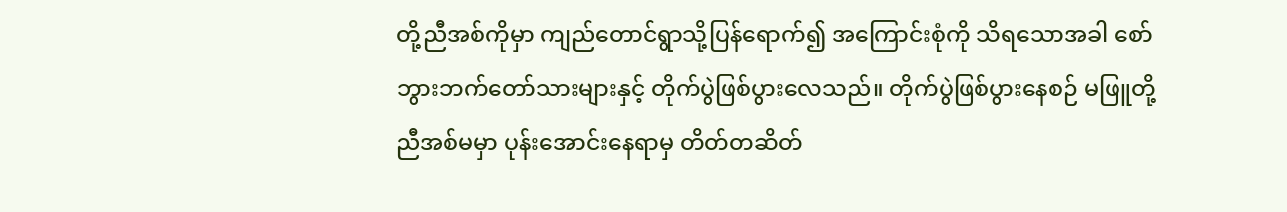တို့ညီအစ်ကိုမှာ ကျည်တောင်ရွာသို့ပြန်ရောက်၍ အကြောင်းစုံကို သိရသောအခါ စော်ဘွားဘက်တော်သားများနှင့် တိုက်ပွဲဖြစ်ပွားလေသည်။ တိုက်ပွဲဖြစ်ပွားနေစဉ် မဖြူတို့ညီအစ်မမှာ ပုန်းအောင်းနေရာမှ တိတ်တဆိတ်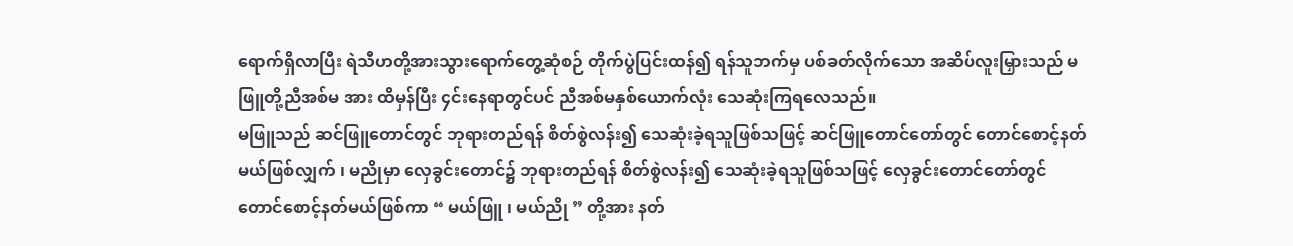ရောက်ရှိလာပြီး ရဲသီဟတို့အားသွားရောက်တွေ့ဆုံစဉ် တိုက်ပွဲပြင်းထန်၍ ရန်သူဘက်မှ ပစ်ခတ်လိုက်သော အဆိပ်လူးမြှားသည် မဖြူတို့ညီအစ်မ အား ထိမှန်ပြီး ၄င်းနေရာတွင်ပင် ညီအစ်မနှစ်ယောက်လုံး သေဆုံးကြရလေသည်။
မဖြူသည် ဆင်ဖြူတောင်တွင် ဘုရားတည်ရန် စိတ်စွဲလန်း၍ သေဆုံးခဲ့ရသူဖြစ်သဖြင့် ဆင်ဖြူတောင်တော်တွင် တောင်စောင့်နတ်မယ်ဖြစ်လျှက် ၊ မညိုမှာ လှေခွင်းတောင်၌ ဘုရားတည်ရန် စိတ်စွဲလန်း၍ သေဆုံးခဲ့ရသူဖြစ်သဖြင့် လှေခွင်းတောင်တော်တွင် တောင်စောင့်နတ်မယ်ဖြစ်ကာ “ မယ်ဖြူ ၊ မယ်ညို ” တို့အား နတ်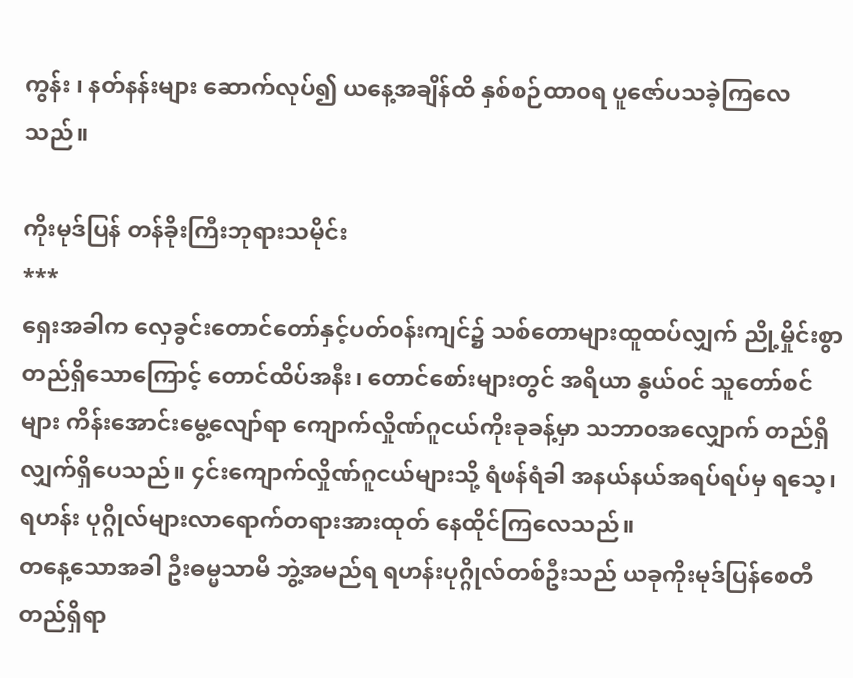ကွန်း ၊ နတ်နန်းများ ဆောက်လုပ်၍ ယနေ့အချိန်ထိ နှစ်စဉ်ထာ၀ရ ပူဇော်ပသခဲ့ကြလေသည်။

ကိုးမုဒ်ပြန် တန်ခိုးကြီးဘုရားသမိုင်း
***
ရှေးအခါက လှေခွင်းတောင်တော်နှင့်ပတ်၀န်းကျင်၌ သစ်တောများထူထပ်လျှက် ညို့မှိုင်းစွာ တည်ရှိသောကြောင့် တောင်ထိပ်အနီး၊ တောင်စော်းများတွင် အရိယာ နွယ်၀င် သူတော်စင်များ ကိန်းအောင်းမွေ့လျော်ရာ ကျောက်လှိုဏ်ဂူငယ်ကိုးခုခန့်မှာ သဘာ၀အလျှောက် တည်ရှိလျှက်ရှိပေသည်။ ၄င်းကျောက်လှိုဏ်ဂူငယ်များသို့ ရံဖန်ရံခါ အနယ်နယ်အရပ်ရပ်မှ ရသေ့၊ရဟန်း ပုဂ္ဂိုလ်များလာရောက်တရားအားထုတ် နေထိုင်ကြလေသည်။
တနေ့သောအခါ ဦးဓမ္မသာမိ ဘွဲ့အမည်ရ ရဟန်းပုဂ္ဂိုလ်တစ်ဦးသည် ယခုကိုးမုဒ်ပြန်စေတီတည်ရှိရာ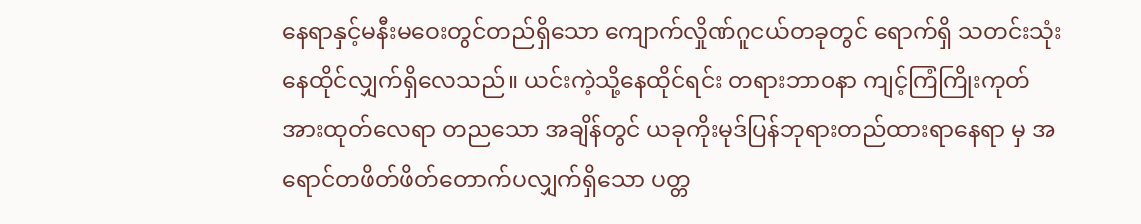နေရာနှင့်မနီးမဝေးတွင်တည်ရှိသော ကျောက်လှိုဏ်ဂူငယ်တခုတွင် ရောက်ရှိ သတင်းသုံးနေထိုင်လျှက်ရှိလေသည်။ ယင်းကဲ့သို့နေထိုင်ရင်း တရားဘာ၀နာ ကျင့်ကြံကြိုးကုတ်အားထုတ်လေရာ တညသော အချိန်တွင် ယခုကိုးမုဒ်ပြန်ဘုရားတည်ထားရာနေရာ မှ အရောင်တဖိတ်ဖိတ်တောက်ပလျှက်ရှိသော ပတ္တ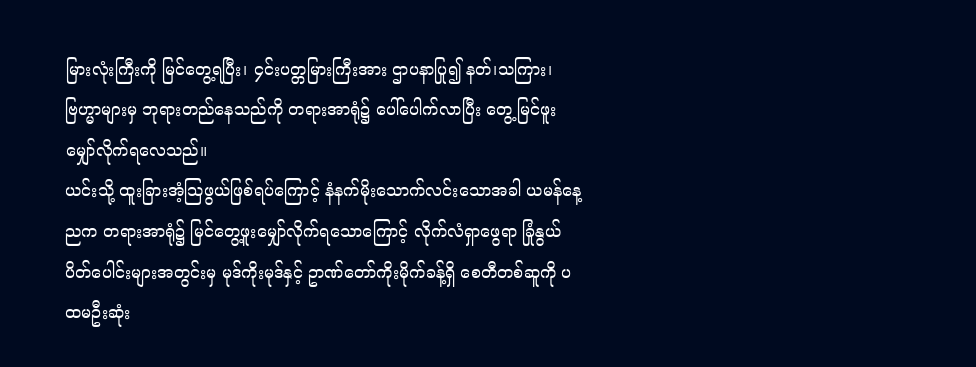မြားလုံးကြီးကို မြင်တွေ့ရပြီး၊ ၄င်းပတ္တမြားကြီးအား ဌာပနာပြု၍ နတ်၊သကြား၊ဗြဟ္မာများမှ ဘုရားတည်နေသည်ကို တရားအာရုံ၌ ပေါ်ပေါက်လာပြီး တွေ့မြင်ဖူးမျှော်လိုက်ရလေသည်။
ယင်းသို့ ထူးခြားအံ့သြဖွယ်ဖြစ်ရပ်ကြောင့် နံနက်မိုးသောက်လင်းသောအခါ ယမန်နေ့ညက တရားအာရုံ၌ မြင်တွေ့ဖူးမျှော်လိုက်ရသောကြောင့် လိုက်လံရှာဖွေရာ ခြုံနွယ် ပိတ်ပေါင်းများအတွင်းမှ မုဒ်ကိုးမုဒ်နှင့် ဥာဏ်တော်ကိုးမိုက်ခန့်ရှိ စေတီတစ်ဆူကို ပထမဦးဆုံး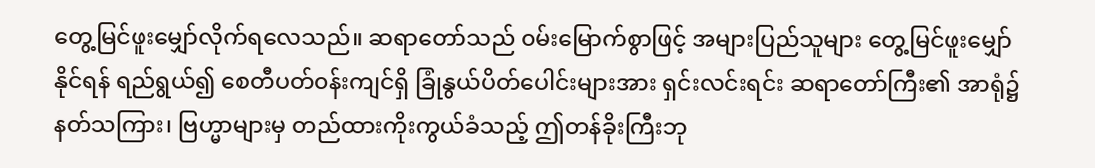တွေ့မြင်ဖူးမျှော်လိုက်ရလေသည်။ ဆရာတော်သည် ၀မ်းမြောက်စွာဖြင့် အများပြည်သူများ တွေ့မြင်ဖူးမျှော်နိုင်ရန် ရည်ရွယ်၍ စေတီပတ်၀န်းကျင်ရှိ ခြုံနွယ်ပိတ်ပေါင်းများအား ရှင်းလင်းရင်း ဆရာတော်ကြီး၏ အာရုံ၌ နတ်သကြား၊ ဗြဟ္မာများမှ တည်ထားကိုးကွယ်ခံသည့် ဤတန်ခိုးကြီးဘု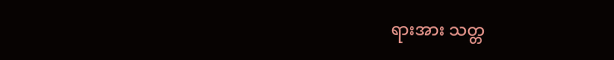ရားအား သတ္တ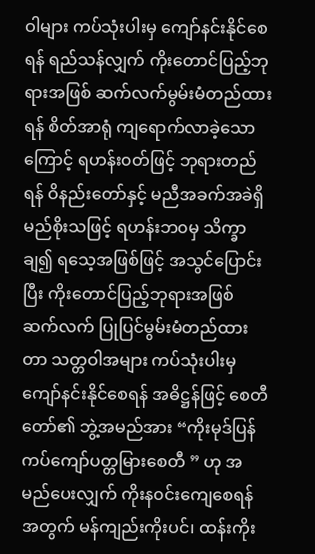ဝါများ ကပ်သုံးပါးမှ ကျော်နင်းနိုင်စေရန် ရည်သန်လျှက် ကိုးတောင်ပြည့်ဘုရားအဖြစ် ဆက်လက်မွမ်းမံတည်ထားရန် စိတ်အာရုံ ကျရောက်လာခဲ့သောကြောင့် ရဟန်း၀တ်ဖြင့် ဘုရားတည်ရန် ဝိနည်းတော်နှင့် မညီအခက်အခဲရှိမည်စိုးသဖြင့် ရဟန်းဘ၀မှ သိက္ခာချ၍ ရသေ့အဖြစ်ဖြင့် အသွင်ပြောင်းပြီး ကိုးတောင်ပြည့်ဘုရားအဖြစ် ဆက်လက် ပြုပြင်မွမ်းမံတည်ထားတာ သတ္တဝါအများ ကပ်သုံးပါးမှ ကျော်နင်းနိုင်စေရန် အဓိဋ္ဌန်ဖြင့် စေတီတော်၏ ဘွဲ့အမည်အား “ကိုးမုဒ်ပြန် ကပ်ကျော်ပတ္တမြားစေတီ ” ဟု အမည်ပေးလျှက် ကိုးန၀င်းကျေစေရန် အတွက် မန်ကျည်းကိုးပင်၊ ထန်းကိုး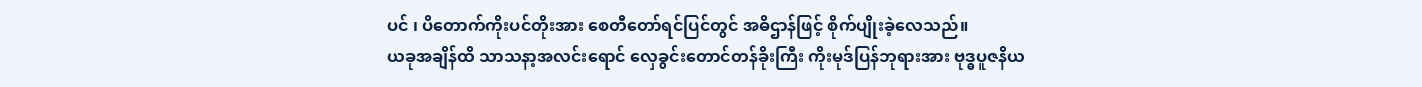ပင် ၊ ပိတောက်ကိုးပင်တိုးအား စေတီတော်ရင်ပြင်တွင် အဓိဌာန်ဖြင့် စိုက်ပျိုးခဲ့လေသည်။
ယခုအချိန်ထိ သာသနာ့အလင်းရောင် လှေခွင်းတောင်တန်ခိုးကြီး ကိုးမုဒ်ပြန်ဘုရားအား ဗုဒ္ဓပူဇနိယ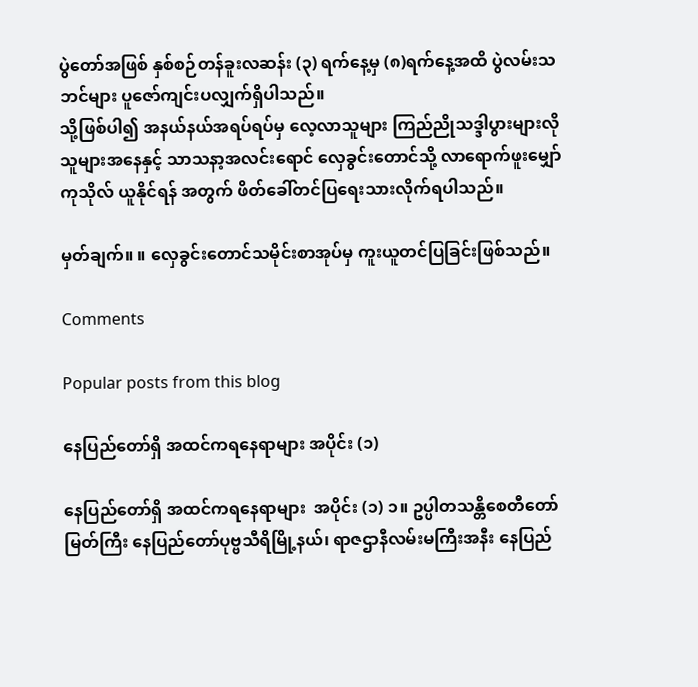ပွဲတော်အဖြစ် နှစ်စဉ်တန်ခူးလဆန်း (၃) ရက်နေ့မှ (၈)ရက်နေ့အထိ ပွဲလမ်းသဘင်များ ပူဇော်ကျင်းပလျှက်ရှိပါသည်။
သို့ဖြစ်ပါ၍ အနယ်နယ်အရပ်ရပ်မှ လေ့လာသူများ ကြည်ညိုသဒ္ဒါပွားများလိုသူများအနေနှင့် သာသနာ့အလင်းရောင် လှေခွင်းတောင်သို့ လာရောက်ဖူးမျှော် ကုသိုလ် ယူနိုင်ရန် အတွက် ဖိတ်ခေါ်တင်ပြရေးသားလိုက်ရပါသည်။

မှတ်ချက်။ ။ လှေခွင်းတောင်သမိုင်းစာအုပ်မှ ကူးယူတင်ပြခြင်းဖြစ်သည်။

Comments

Popular posts from this blog

နေပြည်တော်ရှိ အထင်ကရနေရာများ အပိုင်း (၁)

နေပြည်တော်ရှိ အထင်ကရနေရာများ  အပိုင်း (၁) ၁။ ဥပ္ပါတသန္တိစေတီတော်မြတ်ကြီး နေပြည်တော်ပုဗ္ဗသီရိမြို့နယ်၊ ရာဇဌာနီလမ်းမကြီးအနီး နေပြည်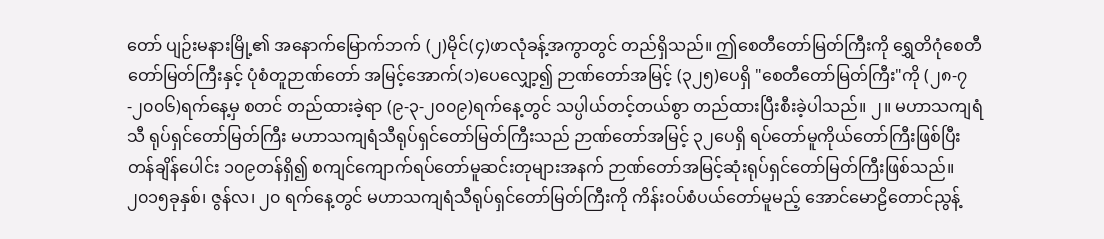တော် ပျဉ်းမနားမြို့၏ အနောက်မြောက်ဘက် (၂)မိုင်(၄)ဖာလုံခန့်အကွာတွင် တည်ရှိသည်။ ဤစေတီတော်မြတ်ကြီးကို ရွှေတိဂုံစေတီတော်မြတ်ကြီးနှင့် ပုံစံတူဉာဏ်တော် အမြင့်အောက်(၁)ပေလျှော့၍ ဉာဏ်တော်အမြင့် (၃၂၅)ပေရှိ "စေတီတော်မြတ်ကြီး"ကို (၂၈-၇-၂၀၀၆)ရက်နေ့မှ စတင် တည်ထားခဲ့ရာ (၉-၃-၂၀၀၉)ရက်နေ့တွင် သပ္ပါယ်တင့်တယ်စွာ တည်ထားပြီးစီးခဲ့ပါသည်။ ၂။ မဟာသကျရံသီ ရုပ်ရှင်တော်မြတ်ကြီး မဟာသကျရံသီရုပ်ရှင်တော်မြတ်ကြီးသည် ဉာဏ်တော်အမြင့် ၃၂ပေရှိ ရပ်တော်မူကိုယ်တော်ကြီးဖြစ်ပြီး တန်ချိန်ပေါင်း ၁၀၉တန်ရှိ၍ စကျင်ကျောက်ရပ်တော်မူဆင်းတုများအနက် ဉာဏ်တော်အမြင့်ဆုံးရုပ်ရှင်တော်မြတ်ကြီးဖြစ်သည်။ ၂၀၁၅ခုနှစ်၊ ဇွန်လ၊ ၂၀ ရက်နေ့တွင် မဟာသကျရံသီရုပ်ရှင်တော်မြတ်ကြီးကို ကိန်းဝပ်စံပယ်တော်မူမည့် အောင်မောဠိတောင်ညွန့်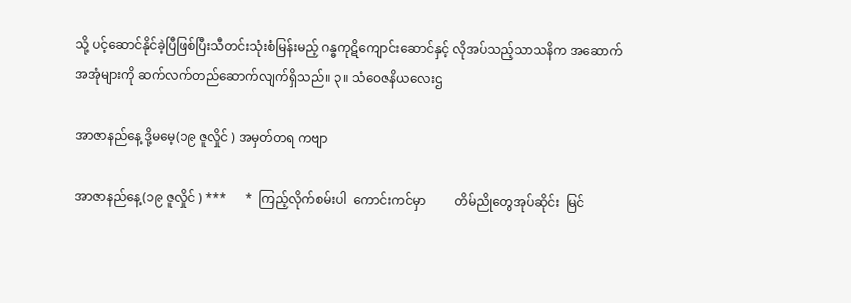သို့ ပင့်ဆောင်နိုင်ခဲ့ပြီဖြစ်ပြီးသီတင်းသုံးစံမြန်းမည့် ဂန္ဓကုဋိကျောင်းဆောင်နှင့် လိုအပ်သည့်သာသနိက အဆောက်အအုံများကို ဆက်လက်တည်ဆောက်လျက်ရှိသည်။ ၃။ သံဝေဇနိယလေးဌ

အာဇာနည်နေ့ ဒို့မမေ့(၁၉ ဇူလှိုင် ) အမှတ်တရ ကဗျာ

အာဇာနည်နေ့(၁၉ ဇူလှိုင် ) ***      *  ကြည့်လိုက်စမ်းပါ  ကောင်းကင်မှာ         တိမ်ညိုတွေအုပ်ဆိုင်း  မြင်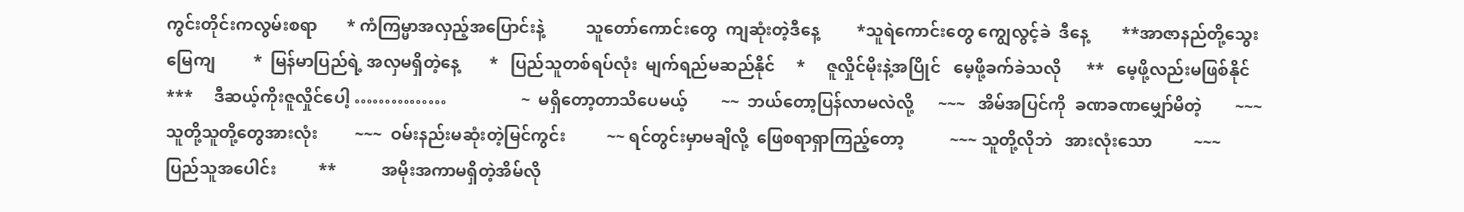ကွင်းတိုင်းကလွမ်းစရာ       * ကံကြမ္မာအလှည့်အပြောင်းနဲ့          သူတော်ကောင်းတွေ  ကျဆုံးတဲ့ဒီနေ့         *သူရဲကောင်းတွေ ကျွေလွင့်ခဲ  ဒီနေ့        **အာဇာနည်တို့သွေးမြေကျ         *  မြန်မာပြည်ရဲ့ အလှမရှိတဲ့နေ့       *   ပြည်သူတစ်ရပ်လုံး  မျက်ရည်မဆည်နိုင်     *     ဇူလှိုင်မိုးနဲ့အပြိုင်   မေ့ဖို့ခက်ခဲသလို      **   မေ့ဖို့လည်းမဖြစ်နိုင်     ***     ဒီဆယ့်ကိုးဇူလှိုင်ပေါ့ ……………                  ~  မရှိတော့တာသိပေမယ့်        ~~  ဘယ်တော့ပြန်လာမလဲလို့      ~~~   အိမ်အပြင်ကို  ခဏခဏမျှော်မိတဲ့        ~~~   သူတို့သူတို့တွေအားလုံး         ~~~  ဝမ်းနည်းမဆုံးတဲ့မြင်ကွင်း          ~~ ရင်တွင်းမှာမချိလို့  ဖြေစရာရှာကြည့်တော့           ~~~ သူတို့လိုဘဲ   အားလုံးသော          ~~~   ပြည်သူအပေါင်း          **           အမိုးအကာမရှိတဲ့အိမ်လို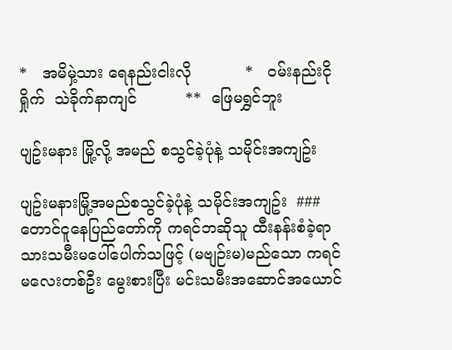*   အမိမှဲ့သား ရေနည်းငါးလို           *   ဝမ်းနည်းငိုရှိုက်  သဲခိုက်နာကျင်          **  ဖြေမရွှင်ဘူး

ပျဥ်းမနား မြို့လို့ အမည် စသွင်ခဲ့ပုံနဲ့ သမိုင်းအကျဥ်း

ပျဥ်းမနားမြို့အမည်စသွင်ခဲ့ပုံနဲ့ သမိုင်းအကျဥ်း  ### တောင်ငူနေပြည်တော်ကို ကရင်ဘဆိုသူ ထီးနန်းစံခဲ့ရာ သားသမီးမပေါ်ပေါက်သဖြင့် (မဗျဉ်းမ)မည်သော ကရင်မလေးတစ်ဦး မွေးစားပြီး မင်းသမီးအဆောင်အယောင်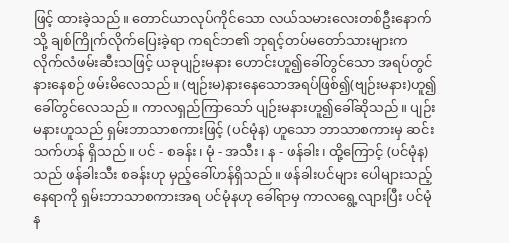ဖြင့် ထားခဲ့သည်။ တောင်ယာလုပ်ကိုင်သော လယ်သမားလေးတစ်ဦးနောက်သို့ ချစ်ကြိုက်လိုက်ပြေးခဲ့ရာ ကရင်ဘ၏ ဘုရင့်တပ်မတော်သားများက လိုက်လံဖမ်းဆီးသဖြင့် ယခုပျဉ်းမနား ဟောင်းဟူ၍ခေါ်တွင်သော အရပ်တွင် နားနေစဉ် ဖမ်းမိလေသည်။ (ဗျဉ်းမ)နားနေသောအရပ်ဖြစ်၍(ဗျဉ်းမနား)ဟူ၍ခေါ်တွင်လေသည်။ ကာလရှည်ကြာသော် ပျဉ်းမနားဟူ၍ခေါ်ဆိုသည်။ ပျဉ်းမနားဟူသည် ရှမ်းဘာသာစကားဖြင့် (ပင်မုံန) ဟူသော ဘာသာစကားမှ ဆင်းသက်ဟန် ရှိသည်။ ပင် - စခန်း၊ မုံ - အသီး၊ န - ဖန်ခါး၊ ထို့ကြောင့် (ပင်မုံန)သည် ဖန်ခါးသီး စခန်းဟု မှည့်ခေါ်ဟန်ရှိသည်။ ဖန်ခါးပင်များ ပေါများသည့်နေရာကို ရှမ်းဘာသာစကားအရ ပင်မုံနဟု ခေါ်ရာမှ ကာလရွေ့လျားပြီး ပင်မုံန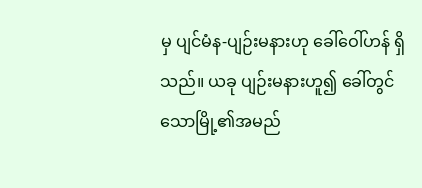မှ ပျင်မံန-ပျဉ်းမနားဟု ခေါ်ဝေါ်ဟန် ရှိသည်။ ယခု ပျဉ်းမနားဟူ၍ ခေါ်တွင်သောမြို့၏အမည်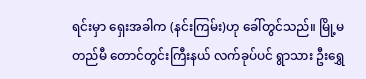ရင်းမှာ ရှေးအခါက (နင်းကြမ်း)ဟု ခေါ်တွင်သည်။ မြို့မတည်မီ တောင်တွင်းကြီးနယ် လက်ခုပ်ပင် ရွာသား ဦးရွှေ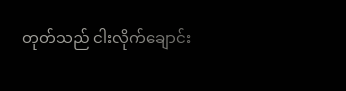တုတ်သည် ငါးလိုက်ချောင်း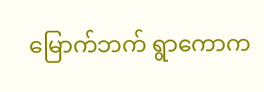မြောက်ဘက် ရွာကောက